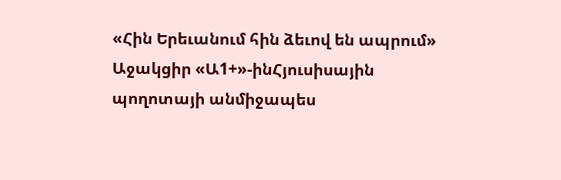«Հին Երեւանում հին ձեւով են ապրում»
Աջակցիր «Ա1+»-ինՀյուսիսային պողոտայի անմիջապես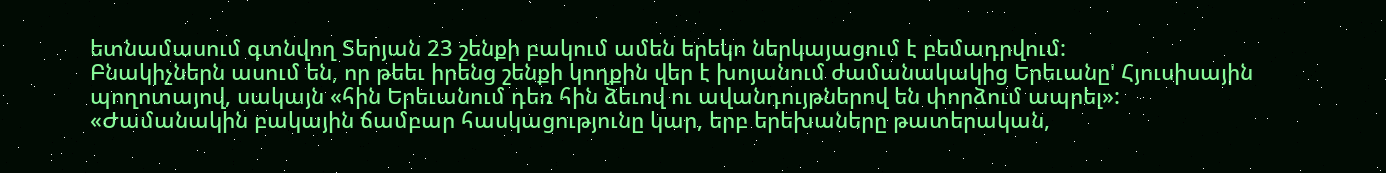ետնամասում գտնվող Տերյան 23 շենքի բակում ամեն երեկո ներկայացում է բեմադրվում:
Բնակիչներն ասում են, որ թեեւ իրենց շենքի կողքին վեր է խոյանում ժամանակակից Երեւանը' Հյուսիսային պողոտայով, սակայն «հին Երեւանում դեռ հին ձեւով ու ավանդույթներով են փորձում ապրել»:
«Ժամանակին բակային ճամբար հասկացությունը կար, երբ երեխաները թատերական,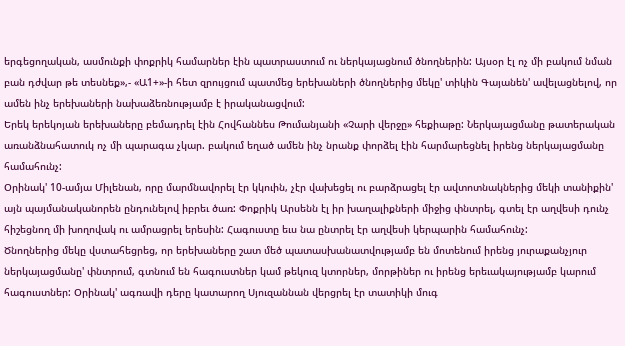երգեցողական, ասմունքի փոքրիկ համարներ էին պատրաստում ու ներկայացնում ծնողներին: Այսօր էլ ոչ մի բակում նման բան դժվար թե տեսնեք»,- «Ա1+»-ի հետ զրույցում պատմեց երեխաների ծնողներից մեկը' տիկին Գայանեն' ավելացնելով, որ ամեն ինչ երեխաների նախաձեռնությամբ է իրականացվում:
Երեկ երեկոյան երեխաները բեմադրել էին Հովհաննես Թումանյանի «Չարի վերջը» հեքիաթը: Ներկայացմանը թատերական առանձնահատուկ ոչ մի պարագա չկար. բակում եղած ամեն ինչ նրանք փորձել էին հարմարեցնել իրենց ներկայացմանը համահունչ:
Օրինակ' 10-ամյա Միլենան, որը մարմնավորել էր կկուին, չէր վախեցել ու բարձրացել էր ավտոտնակներից մեկի տանիքին' այն պայմանականորեն ընդունելով իբրեւ ծառ: Փոքրիկ Արսենն էլ իր խաղալիքների միջից փնտրել, գտել էր աղվեսի դունչ հիշեցնող մի խողովակ ու ամրացրել երեսին: Հագուստը եւս նա ընտրել էր աղվեսի կերպարին համահունչ:
Ծնողներից մեկը վստահեցրեց, որ երեխաները շատ մեծ պատասխանատվությամբ են մոտենում իրենց յուրաքանչյուր ներկայացմանը' փնտրում, գտնում են հագուստներ կամ թեկուզ կտորներ, մորթիներ ու իրենց երեւակայությամբ կարում հագուստներ: Օրինակ' ագռավի դերը կատարող Սյուզաննան վերցրել էր տատիկի մուգ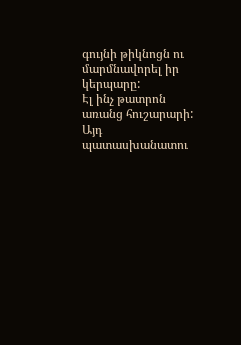գույնի թիկնոցն ու մարմնավորել իր կերպարը:
Էլ ինչ թատրոն առանց հուշարարի: Այդ պատասխանատու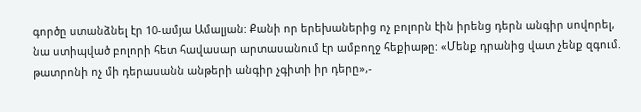գործը ստանձնել էր 10-ամյա Ամալյան: Քանի որ երեխաներից ոչ բոլորն էին իրենց դերն անգիր սովորել, նա ստիպված բոլորի հետ հավասար արտասանում էր ամբողջ հեքիաթը: «Մենք դրանից վատ չենք զգում. թատրոնի ոչ մի դերասանն անթերի անգիր չգիտի իր դերը»,-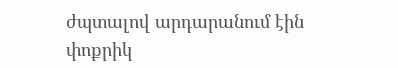ժպտալով արդարանում էին փոքրիկ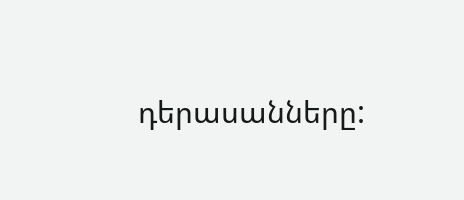դերասանները: